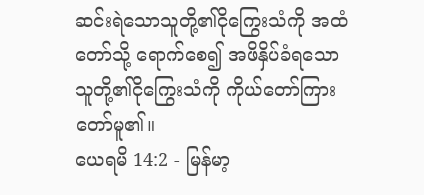ဆင်းရဲသောသူတို့၏ငိုကြွေးသံကို အထံတော်သို့ ရောက်စေ၍ အဖိနှိပ်ခံရသောသူတို့၏ငိုကြွေးသံကို ကိုယ်တော်ကြားတော်မူ၏။
ယေရမိ 14:2 - မြန်မာ့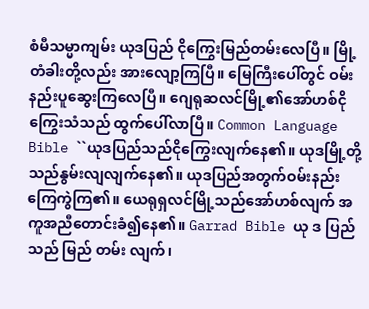စံမီသမ္မာကျမ်း ယုဒပြည် ငိုကြွေးမြည်တမ်းလေပြီ။ မြို့တံခါးတို့လည်း အားလျော့ကြပြီ။ မြေကြီးပေါ်တွင် ဝမ်းနည်းပူဆွေးကြလေပြီ။ ဂျေရုဆလင်မြို့၏အော်ဟစ်ငိုကြွေးသံသည် ထွက်ပေါ်လာပြီ။ Common Language Bible ``ယုဒပြည်သည်ငိုကြွေးလျက်နေ၏။ ယုဒမြို့တို့သည်နွမ်းလျလျက်နေ၏။ ယုဒပြည်အတွက်ဝမ်းနည်းကြေကွဲကြ၏။ ယေရုရှလင်မြို့သည်အော်ဟစ်လျက် အကူအညီတောင်းခံ၍နေ၏။ Garrad Bible ယု ဒ ပြည် သည် မြည် တမ်း လျက်၊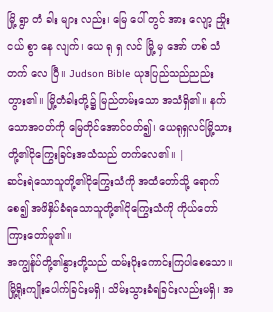မြို့ ရွာ တံ ခါး များ လည်း၊ မြေ ပေါ် တွင် အား လျော့ ညှိုး ငယ် စွာ နေ လျက်၊ ယေ ရု ရှ လင် မြို့ မှ အော် ဟစ် သံ တက် လေ ပြီ။ Judson Bible ယုဒပြည်သည်ညည်းတွား၏။ မြို့တံခါးတို့၌ မြည်တမ်းသော အသံရှိ၏။ နက်သောအဝတ်ကို မြေတိုင်အောင်ဝတ်၍၊ ယေရုရှလင်မြို့သားတို့၏ငိုကြွေးခြင်းအသံသည် တက်လေ၏။ |
ဆင်းရဲသောသူတို့၏ငိုကြွေးသံကို အထံတော်သို့ ရောက်စေ၍ အဖိနှိပ်ခံရသောသူတို့၏ငိုကြွေးသံကို ကိုယ်တော်ကြားတော်မူ၏။
အကျွန်ုပ်တို့၏နွားတို့သည် ထမ်းပိုးကောင်းကြပါစေသော။ မြို့ရိုးကျိုးပေါက်ခြင်းမရှိ၊ သိမ်းသွားခံရခြင်းလည်းမရှိ၊ အ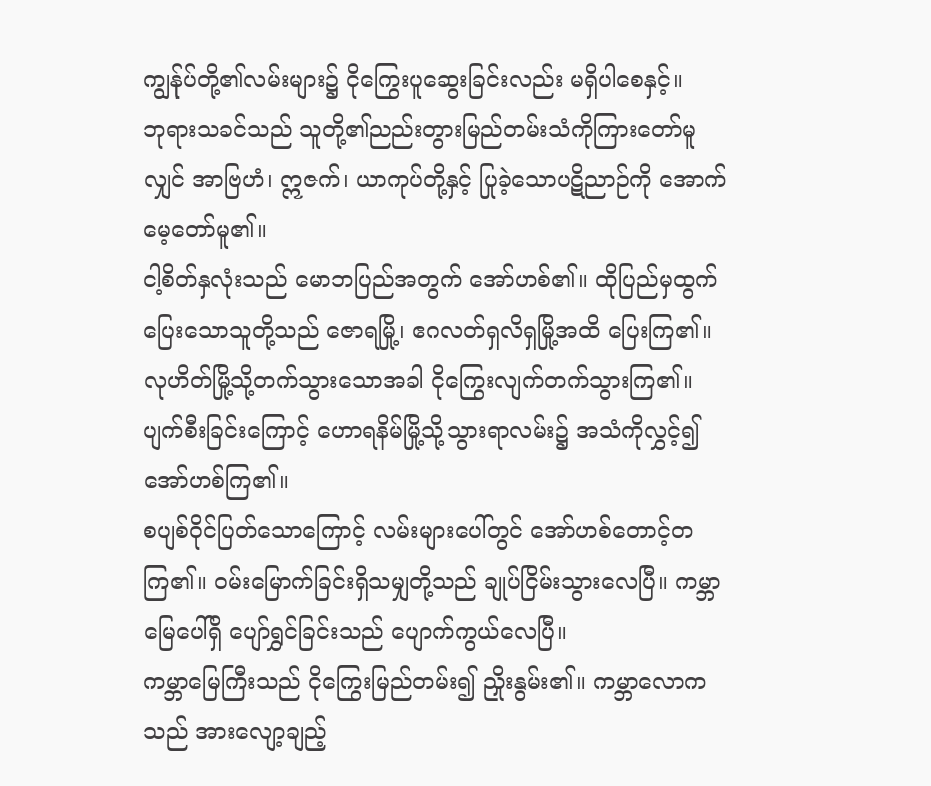ကျွန်ုပ်တို့၏လမ်းများ၌ ငိုကြွေးပူဆွေးခြင်းလည်း မရှိပါစေနှင့်။
ဘုရားသခင်သည် သူတို့၏ညည်းတွားမြည်တမ်းသံကိုကြားတော်မူလျှင် အာဗြဟံ၊ ဣဇက်၊ ယာကုပ်တို့နှင့် ပြုခဲ့သောပဋိညာဉ်ကို အောက်မေ့တော်မူ၏။
ငါ့စိတ်နှလုံးသည် မောဘပြည်အတွက် အော်ဟစ်၏။ ထိုပြည်မှထွက်ပြေးသောသူတို့သည် ဇောရမြို့၊ ဧဂလတ်ရှလိရှမြို့အထိ ပြေးကြ၏။ လုဟိတ်မြို့သို့တက်သွားသောအခါ ငိုကြွေးလျက်တက်သွားကြ၏။ ပျက်စီးခြင်းကြောင့် ဟောရနိမ်မြို့သို့သွားရာလမ်း၌ အသံကိုလွှင့်၍ အော်ဟစ်ကြ၏။
စပျစ်ဝိုင်ပြတ်သောကြောင့် လမ်းများပေါ်တွင် အော်ဟစ်တောင့်တကြ၏။ ဝမ်းမြောက်ခြင်းရှိသမျှတို့သည် ချုပ်ငြိမ်းသွားလေပြီ။ ကမ္ဘာမြေပေါ်ရှိ ပျော်ရွှင်ခြင်းသည် ပျောက်ကွယ်လေပြီ။
ကမ္ဘာမြေကြီးသည် ငိုကြွေးမြည်တမ်း၍ ညှိုးနွမ်း၏။ ကမ္ဘာလောကသည် အားလျော့ချည့်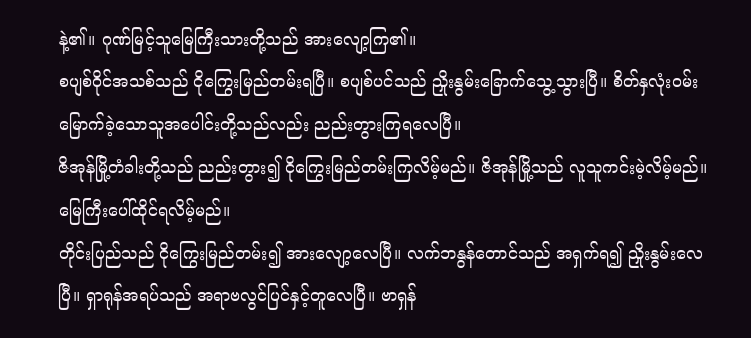နဲ့၏။ ဂုဏ်မြင့်သူမြေကြီးသားတို့သည် အားလျော့ကြ၏။
စပျစ်ဝိုင်အသစ်သည် ငိုကြွေးမြည်တမ်းရပြီ။ စပျစ်ပင်သည် ညှိုးနွမ်းခြောက်သွေ့သွားပြီ။ စိတ်နှလုံးဝမ်းမြောက်ခဲ့သောသူအပေါင်းတို့သည်လည်း ညည်းတွားကြရလေပြီ။
ဇိအုန်မြို့တံခါးတို့သည် ညည်းတွား၍ ငိုကြွေးမြည်တမ်းကြလိမ့်မည်။ ဇိအုန်မြို့သည် လူသူကင်းမဲ့လိမ့်မည်။ မြေကြီးပေါ်ထိုင်ရလိမ့်မည်။
တိုင်းပြည်သည် ငိုကြွေးမြည်တမ်း၍ အားလျော့လေပြီ။ လက်ဘနွန်တောင်သည် အရှက်ရ၍ ညှိုးနွမ်းလေပြီ။ ရှာရုန်အရပ်သည် အရာဗလွင်ပြင်နှင့်တူလေပြီ။ ဗာရှန်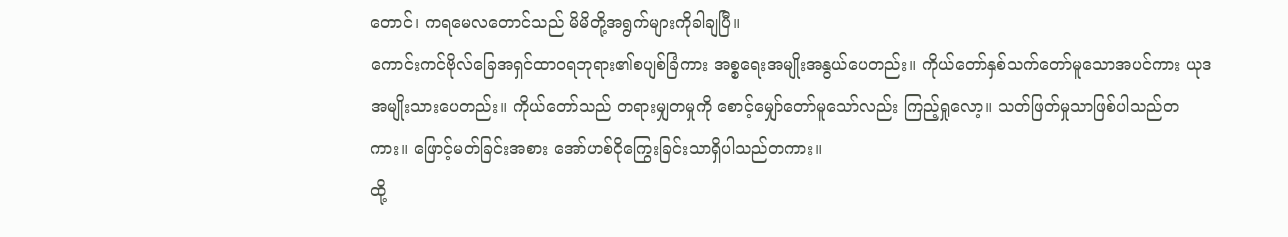တောင်၊ ကရမေလတောင်သည် မိမိတို့အရွက်များကိုခါချပြီ။
ကောင်းကင်ဗိုလ်ခြေအရှင်ထာဝရဘုရား၏စပျစ်ခြံကား အစ္စရေးအမျိုးအနွယ်ပေတည်း။ ကိုယ်တော်နှစ်သက်တော်မူသောအပင်ကား ယုဒအမျိုးသားပေတည်း။ ကိုယ်တော်သည် တရားမျှတမှုကို စောင့်မျှော်တော်မူသော်လည်း ကြည့်ရှုလော့။ သတ်ဖြတ်မှုသာဖြစ်ပါသည်တကား။ ဖြောင့်မတ်ခြင်းအစား အော်ဟစ်ငိုကြွေးခြင်းသာရှိပါသည်တကား။
ထို့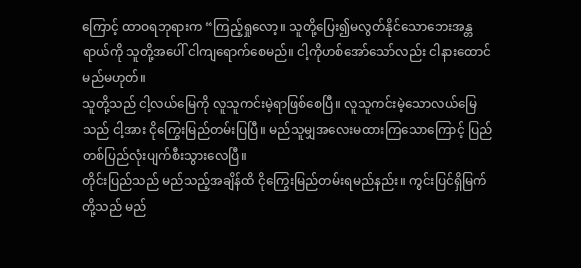ကြောင့် ထာဝရဘုရားက “ကြည့်ရှုလော့။ သူတို့ပြေး၍မလွတ်နိုင်သောဘေးအန္တရာယ်ကို သူတို့အပေါ် ငါကျရောက်စေမည်။ ငါ့ကိုဟစ်အော်သော်လည်း ငါနားထောင်မည်မဟုတ်။
သူတို့သည် ငါ့လယ်မြေကို လူသူကင်းမဲ့ရာဖြစ်စေပြီ။ လူသူကင်းမဲ့သောလယ်မြေသည် ငါ့အား ငိုကြွေးမြည်တမ်းပြပြီ။ မည်သူမျှအလေးမထားကြသောကြောင့် ပြည်တစ်ပြည်လုံးပျက်စီးသွားလေပြီ။
တိုင်းပြည်သည် မည်သည့်အချိန်ထိ ငိုကြွေးမြည်တမ်းရမည်နည်း။ ကွင်းပြင်ရှိမြက်တို့သည် မည်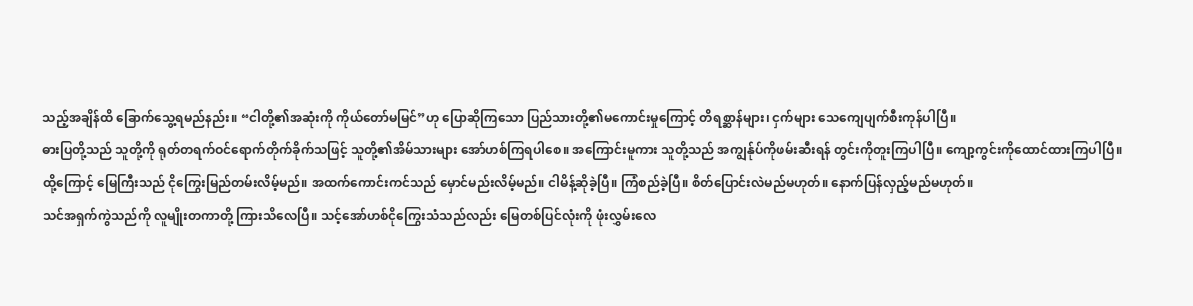သည့်အချိန်ထိ ခြောက်သွေ့ရမည်နည်း။ “ငါတို့၏အဆုံးကို ကိုယ်တော်မမြင်”ဟု ပြောဆိုကြသော ပြည်သားတို့၏မကောင်းမှုကြောင့် တိရစ္ဆာန်များ၊ ငှက်များ သေကျေပျက်စီးကုန်ပါပြီ။
ဓားပြတို့သည် သူတို့ကို ရုတ်တရက်ဝင်ရောက်တိုက်ခိုက်သဖြင့် သူတို့၏အိမ်သားများ အော်ဟစ်ကြရပါစေ။ အကြောင်းမူကား သူတို့သည် အကျွန်ုပ်ကိုဖမ်းဆီးရန် တွင်းကိုတူးကြပါပြီ။ ကျော့ကွင်းကိုထောင်ထားကြပါပြီ။
ထို့ကြောင့် မြေကြီးသည် ငိုကြွေးမြည်တမ်းလိမ့်မည်။ အထက်ကောင်းကင်သည် မှောင်မည်းလိမ့်မည်။ ငါမိန့်ဆိုခဲ့ပြီ။ ကြံစည်ခဲ့ပြီ။ စိတ်ပြောင်းလဲမည်မဟုတ်။ နောက်ပြန်လှည့်မည်မဟုတ်။
သင်အရှက်ကွဲသည်ကို လူမျိုးတကာတို့ ကြားသိလေပြီ။ သင့်အော်ဟစ်ငိုကြွေးသံသည်လည်း မြေတစ်ပြင်လုံးကို ဖုံးလွှမ်းလေ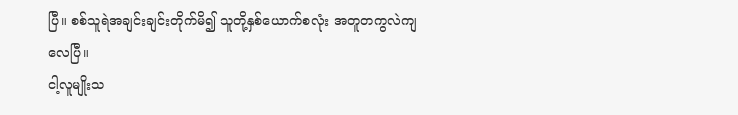ပြီ။ စစ်သူရဲအချင်းချင်းတိုက်မိ၍ သူတို့နှစ်ယောက်စလုံး အတူတကွလဲကျလေပြီ။
ငါ့လူမျိုးသ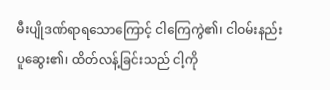မီးပျိုဒဏ်ရာရသောကြောင့် ငါကြေကွဲ၏၊ ငါဝမ်းနည်းပူဆွေး၏၊ ထိတ်လန့်ခြင်းသည် ငါ့ကို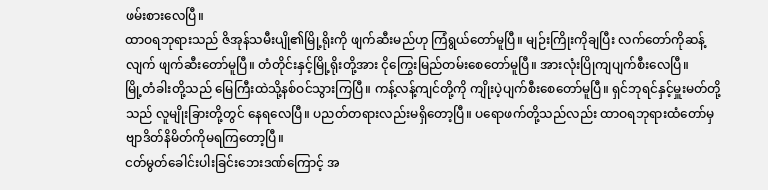ဖမ်းစားလေပြီ။
ထာဝရဘုရားသည် ဇိအုန်သမီးပျို၏မြို့ရိုးကို ဖျက်ဆီးမည်ဟု ကြံရွယ်တော်မူပြီ။ မျဉ်းကြိုးကိုချပြီး လက်တော်ကိုဆန့်လျက် ဖျက်ဆီးတော်မူပြီ။ တံတိုင်းနှင့်မြို့ရိုးတို့အား ငိုကြွေးမြည်တမ်းစေတော်မူပြီ။ အားလုံးပြိုကျပျက်စီးလေပြီ။
မြို့တံခါးတို့သည် မြေကြီးထဲသို့နစ်ဝင်သွားကြပြီ။ ကန့်လန့်ကျင်တို့ကို ကျိုးပဲ့ပျက်စီးစေတော်မူပြီ။ ရှင်ဘုရင်နှင့်မှူးမတ်တို့သည် လူမျိုးခြားတို့တွင် နေရလေပြီ။ ပညတ်တရားလည်းမရှိတော့ပြီ။ ပရောဖက်တို့သည်လည်း ထာဝရဘုရားထံတော်မှ ဗျာဒိတ်နိမိတ်ကိုမရကြတော့ပြီ။
ငတ်မွတ်ခေါင်းပါးခြင်းဘေးဒဏ်ကြောင့် အ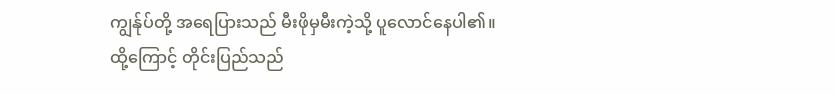ကျွန်ုပ်တို့ အရေပြားသည် မီးဖိုမှမီးကဲ့သို့ ပူလောင်နေပါ၏။
ထို့ကြောင့် တိုင်းပြည်သည်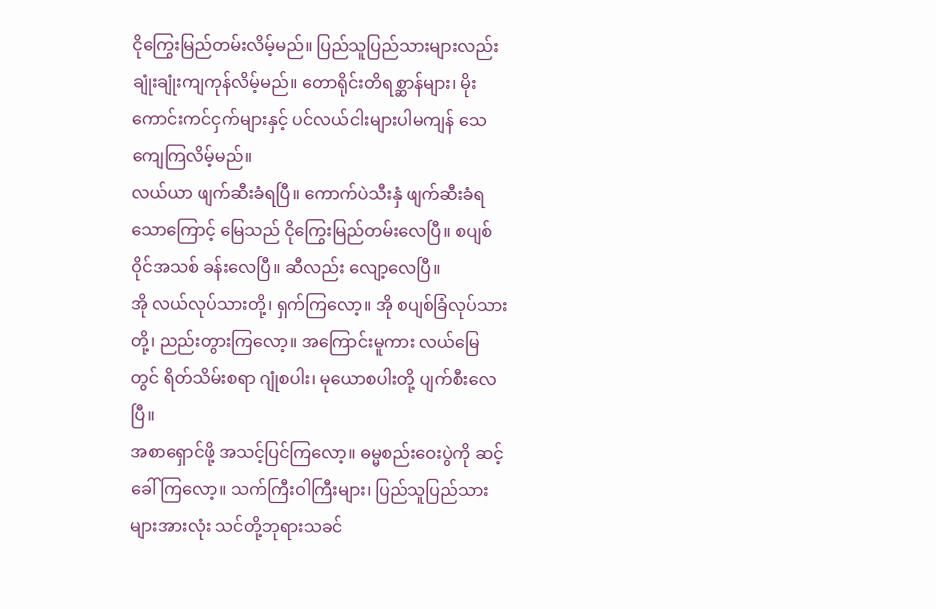ငိုကြွေးမြည်တမ်းလိမ့်မည်။ ပြည်သူပြည်သားများလည်း ချုံးချုံးကျကုန်လိမ့်မည်။ တောရိုင်းတိရစ္ဆာန်များ၊ မိုးကောင်းကင်ငှက်များနှင့် ပင်လယ်ငါးများပါမကျန် သေကျေကြလိမ့်မည်။
လယ်ယာ ဖျက်ဆီးခံရပြီ။ ကောက်ပဲသီးနှံ ဖျက်ဆီးခံရသောကြောင့် မြေသည် ငိုကြွေးမြည်တမ်းလေပြီ။ စပျစ်ဝိုင်အသစ် ခန်းလေပြီ။ ဆီလည်း လျော့လေပြီ။
အို လယ်လုပ်သားတို့၊ ရှက်ကြလော့။ အို စပျစ်ခြံလုပ်သားတို့၊ ညည်းတွားကြလော့။ အကြောင်းမူကား လယ်မြေတွင် ရိတ်သိမ်းစရာ ဂျုံစပါး၊ မုယောစပါးတို့ ပျက်စီးလေပြီ။
အစာရှောင်ဖို့ အသင့်ပြင်ကြလော့။ ဓမ္မစည်းဝေးပွဲကို ဆင့်ခေါ်ကြလော့။ သက်ကြီးဝါကြီးများ၊ ပြည်သူပြည်သားများအားလုံး သင်တို့ဘုရားသခင်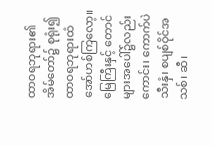ထာဝရဘုရား၏အိမ်တော်၌ စုရုံး၍ ထာဝရဘုရားထံ အော်ဟစ်ကြလော့။
မြေကြီးနှင့် တောင်များအပေါ်၌လည်းကောင်း၊ ကောက်ပဲသီးနှံ၊ စပျစ်ဝိုင်အသစ်၊ ဆီ၊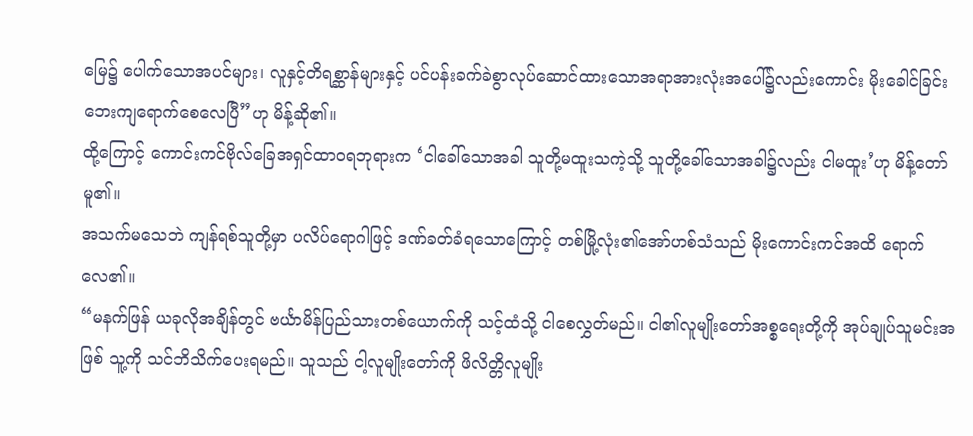မြေ၌ ပေါက်သောအပင်များ၊ လူနှင့်တိရစ္ဆာန်များနှင့် ပင်ပန်းခက်ခဲစွာလုပ်ဆောင်ထားသောအရာအားလုံးအပေါ်၌လည်းကောင်း မိုးခေါင်ခြင်းဘေးကျရောက်စေလေပြီ”ဟု မိန့်ဆို၏။
ထို့ကြောင့် ကောင်းကင်ဗိုလ်ခြေအရှင်ထာဝရဘုရားက ‘ငါခေါ်သောအခါ သူတို့မထူးသကဲ့သို့ သူတို့ခေါ်သောအခါ၌လည်း ငါမထူး’ဟု မိန့်တော်မူ၏။
အသက်မသေဘဲ ကျန်ရစ်သူတို့မှာ ပလိပ်ရောဂါဖြင့် ဒဏ်ခတ်ခံရသောကြောင့် တစ်မြို့လုံး၏အော်ဟစ်သံသည် မိုးကောင်းကင်အထိ ရောက်လေ၏။
“မနက်ဖြန် ယခုလိုအချိန်တွင် ဗင်္ယာမိန်ပြည်သားတစ်ယောက်ကို သင့်ထံသို့ ငါစေလွှတ်မည်။ ငါ၏လူမျိုးတော်အစ္စရေးတို့ကို အုပ်ချုပ်သူမင်းအဖြစ် သူ့ကို သင်ဘိသိက်ပေးရမည်။ သူသည် ငါ့လူမျိုးတော်ကို ဖိလိတ္တိလူမျိုး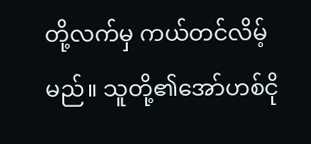တို့လက်မှ ကယ်တင်လိမ့်မည်။ သူတို့၏အော်ဟစ်ငို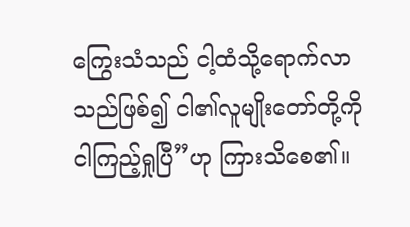ကြွေးသံသည် ငါ့ထံသို့ရောက်လာသည်ဖြစ်၍ ငါ၏လူမျိုးတော်တို့ကို ငါကြည့်ရှုပြီ”ဟု ကြားသိစေ၏။